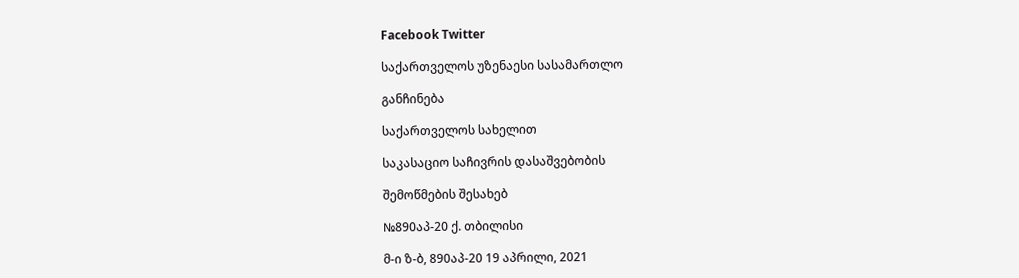Facebook Twitter

საქართველოს უზენაესი სასამართლო

განჩინება

საქართველოს სახელით

საკასაციო საჩივრის დასაშვებობის

შემოწმების შესახებ

№890აპ-20 ქ. თბილისი

მ-ი ზ-ბ, 890აპ-20 19 აპრილი, 2021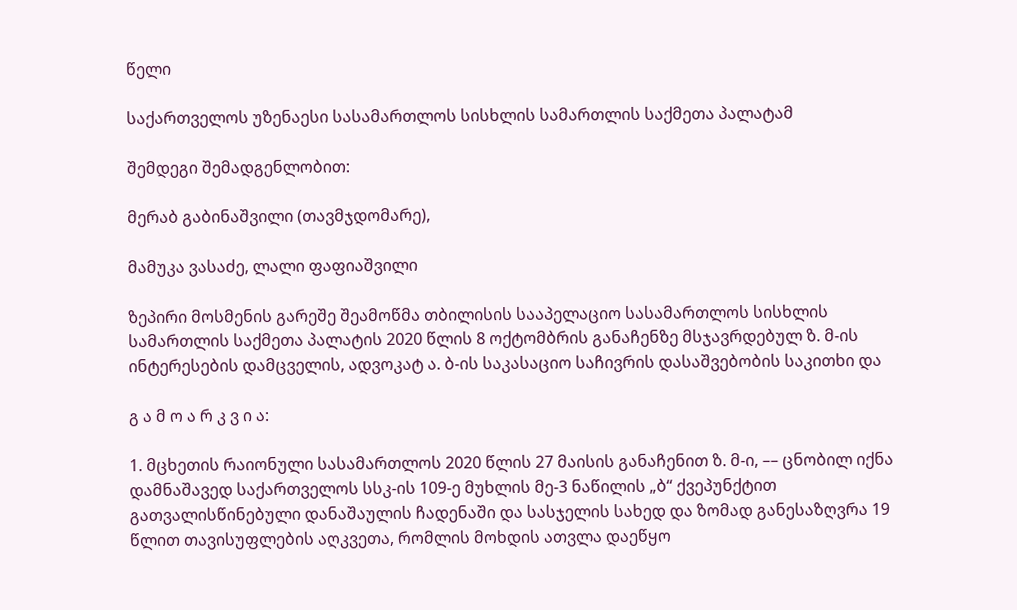წელი

საქართველოს უზენაესი სასამართლოს სისხლის სამართლის საქმეთა პალატამ

შემდეგი შემადგენლობით:

მერაბ გაბინაშვილი (თავმჯდომარე),

მამუკა ვასაძე, ლალი ფაფიაშვილი

ზეპირი მოსმენის გარეშე შეამოწმა თბილისის სააპელაციო სასამართლოს სისხლის სამართლის საქმეთა პალატის 2020 წლის 8 ოქტომბრის განაჩენზე მსჯავრდებულ ზ. მ-ის ინტერესების დამცველის, ადვოკატ ა. ბ-ის საკასაციო საჩივრის დასაშვებობის საკითხი და

გ ა მ ო ა რ კ ვ ი ა:

1. მცხეთის რაიონული სასამართლოს 2020 წლის 27 მაისის განაჩენით ზ. მ-ი, –– ცნობილ იქნა დამნაშავედ საქართველოს სსკ-ის 109-ე მუხლის მე-3 ნაწილის „ბ“ ქვეპუნქტით გათვალისწინებული დანაშაულის ჩადენაში და სასჯელის სახედ და ზომად განესაზღვრა 19 წლით თავისუფლების აღკვეთა, რომლის მოხდის ათვლა დაეწყო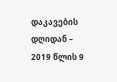დაკავების დღიდან – 2019 წლის 9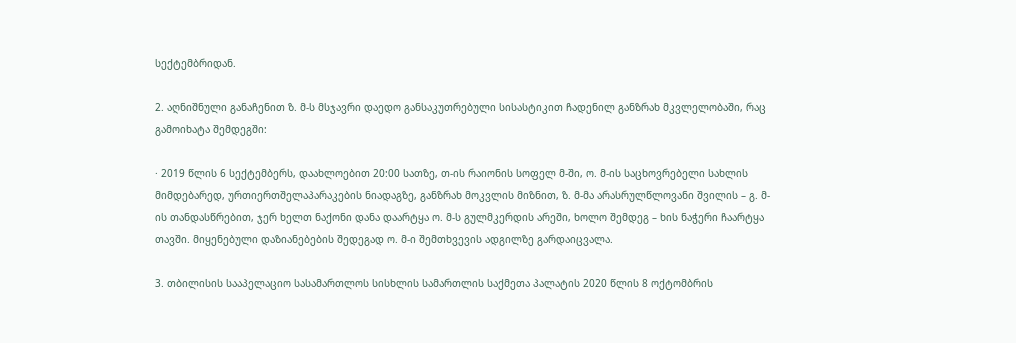სექტემბრიდან.

2. აღნიშნული განაჩენით ზ. მ-ს მსჯავრი დაედო განსაკუთრებული სისასტიკით ჩადენილ განზრახ მკვლელობაში, რაც გამოიხატა შემდეგში:

· 2019 წლის 6 სექტემბერს, დაახლოებით 20:00 სათზე, თ-ის რაიონის სოფელ მ-ში, ო. მ-ის საცხოვრებელი სახლის მიმდებარედ, ურთიერთშელაპარაკების ნიადაგზე, განზრახ მოკვლის მიზნით, ზ. მ-მა არასრულწლოვანი შვილის – გ. მ-ის თანდასწრებით, ჯერ ხელთ ნაქონი დანა დაარტყა ო. მ-ს გულმკერდის არეში, ხოლო შემდეგ – ხის ნაჭერი ჩაარტყა თავში. მიყენებული დაზიანებების შედეგად ო. მ-ი შემთხვევის ადგილზე გარდაიცვალა.

3. თბილისის სააპელაციო სასამართლოს სისხლის სამართლის საქმეთა პალატის 2020 წლის 8 ოქტომბრის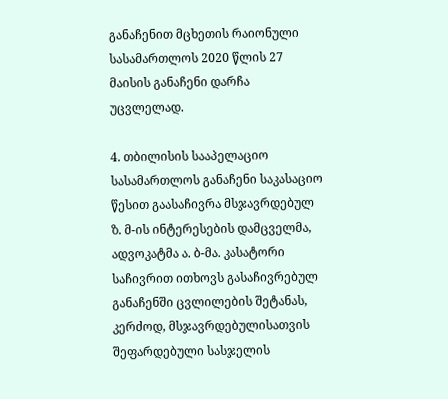განაჩენით მცხეთის რაიონული სასამართლოს 2020 წლის 27 მაისის განაჩენი დარჩა უცვლელად.

4. თბილისის სააპელაციო სასამართლოს განაჩენი საკასაციო წესით გაასაჩივრა მსჯავრდებულ ზ. მ-ის ინტერესების დამცველმა, ადვოკატმა ა. ბ-მა. კასატორი საჩივრით ითხოვს გასაჩივრებულ განაჩენში ცვლილების შეტანას, კერძოდ, მსჯავრდებულისათვის შეფარდებული სასჯელის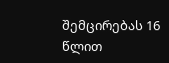შემცირებას 16 წლით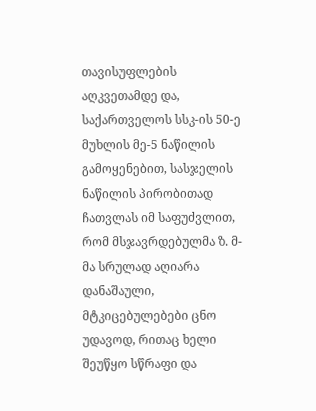თავისუფლების აღკვეთამდე და, საქართველოს სსკ-ის 50-ე მუხლის მე-5 ნაწილის გამოყენებით, სასჯელის ნაწილის პირობითად ჩათვლას იმ საფუძვლით, რომ მსჯავრდებულმა ზ. მ-მა სრულად აღიარა დანაშაული, მტკიცებულებები ცნო უდავოდ, რითაც ხელი შეუწყო სწრაფი და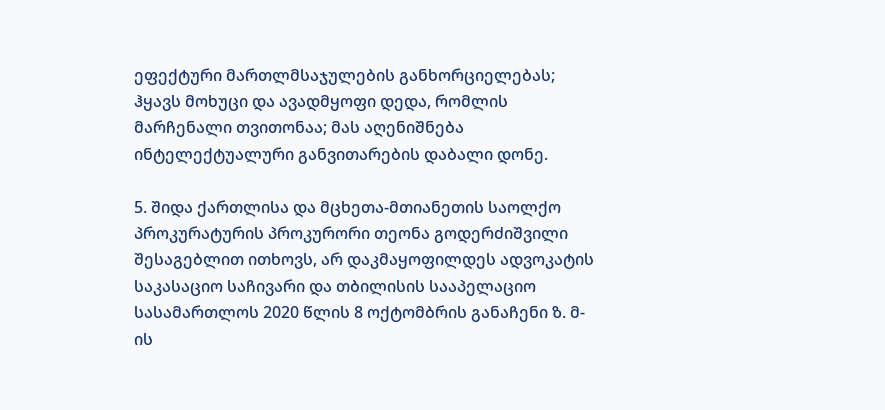ეფექტური მართლმსაჯულების განხორციელებას; ჰყავს მოხუცი და ავადმყოფი დედა, რომლის მარჩენალი თვითონაა; მას აღენიშნება ინტელექტუალური განვითარების დაბალი დონე.

5. შიდა ქართლისა და მცხეთა-მთიანეთის საოლქო პროკურატურის პროკურორი თეონა გოდერძიშვილი შესაგებლით ითხოვს, არ დაკმაყოფილდეს ადვოკატის საკასაციო საჩივარი და თბილისის სააპელაციო სასამართლოს 2020 წლის 8 ოქტომბრის განაჩენი ზ. მ-ის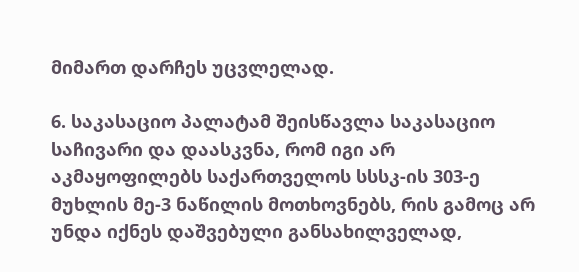მიმართ დარჩეს უცვლელად.

6. საკასაციო პალატამ შეისწავლა საკასაციო საჩივარი და დაასკვნა, რომ იგი არ აკმაყოფილებს საქართველოს სსსკ-ის 303-ე მუხლის მე-3 ნაწილის მოთხოვნებს, რის გამოც არ უნდა იქნეს დაშვებული განსახილველად,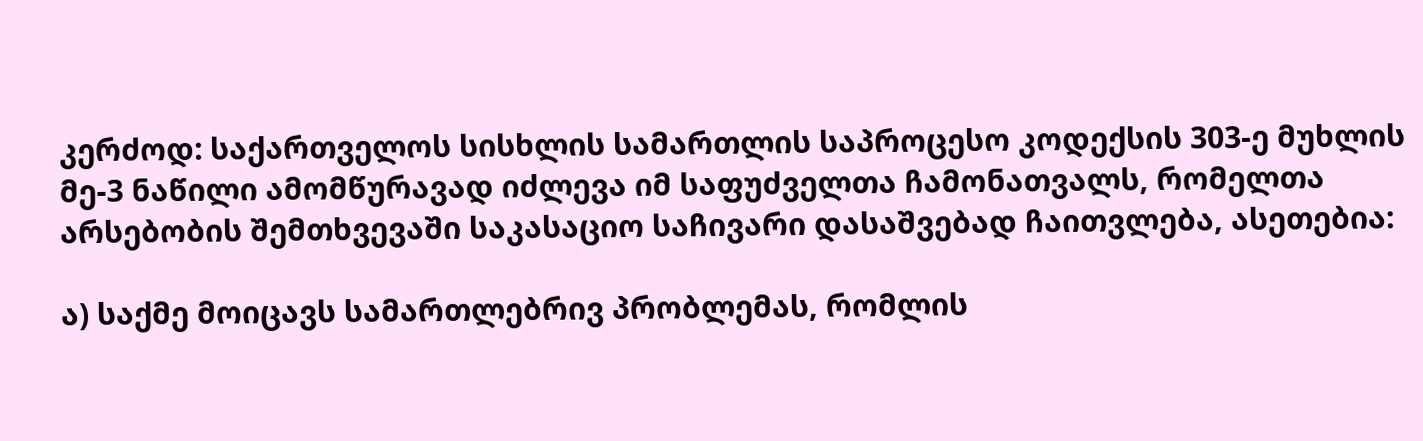კერძოდ: საქართველოს სისხლის სამართლის საპროცესო კოდექსის 303-ე მუხლის მე-3 ნაწილი ამომწურავად იძლევა იმ საფუძველთა ჩამონათვალს, რომელთა არსებობის შემთხვევაში საკასაციო საჩივარი დასაშვებად ჩაითვლება, ასეთებია:

ა) საქმე მოიცავს სამართლებრივ პრობლემას, რომლის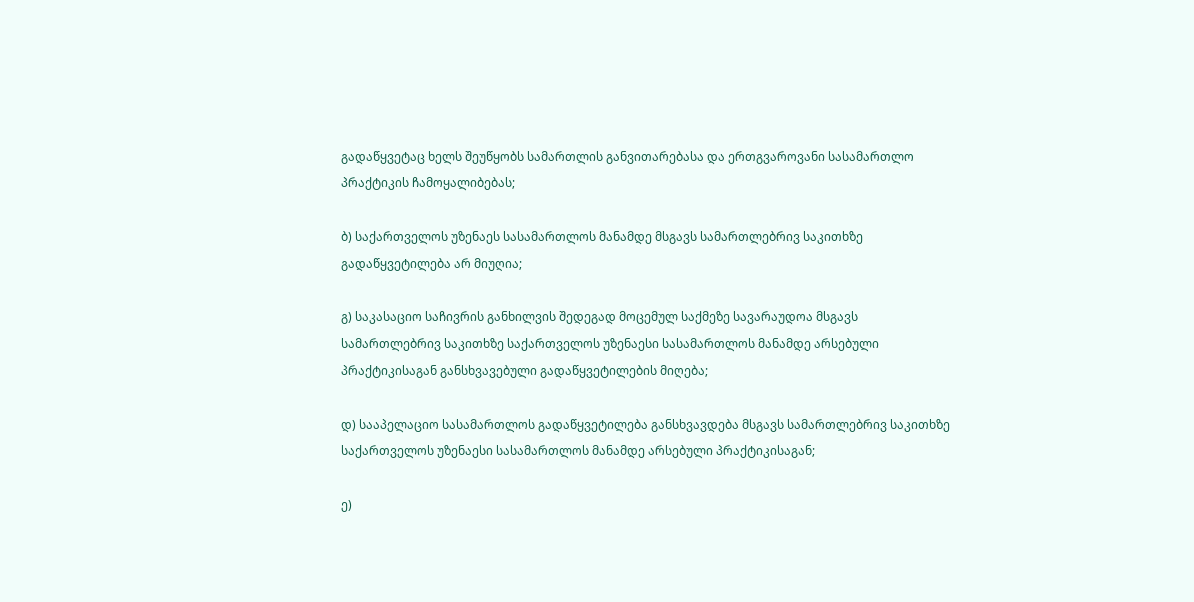გადაწყვეტაც ხელს შეუწყობს სამართლის განვითარებასა და ერთგვაროვანი სასამართლო პრაქტიკის ჩამოყალიბებას;

ბ) საქართველოს უზენაეს სასამართლოს მანამდე მსგავს სამართლებრივ საკითხზე გადაწყვეტილება არ მიუღია;

გ) საკასაციო საჩივრის განხილვის შედეგად მოცემულ საქმეზე სავარაუდოა მსგავს სამართლებრივ საკითხზე საქართველოს უზენაესი სასამართლოს მანამდე არსებული პრაქტიკისაგან განსხვავებული გადაწყვეტილების მიღება;

დ) სააპელაციო სასამართლოს გადაწყვეტილება განსხვავდება მსგავს სამართლებრივ საკითხზე საქართველოს უზენაესი სასამართლოს მანამდე არსებული პრაქტიკისაგან;

ე)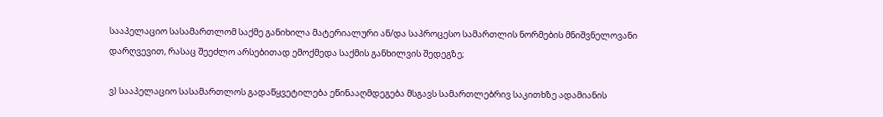სააპელაციო სასამართლომ საქმე განიხილა მატერიალური ან/და საპროცესო სამართლის ნორმების მნიშვნელოვანი დარღვევით, რასაც შეეძლო არსებითად ემოქმედა საქმის განხილვის შედეგზე;

ვ) სააპელაციო სასამართლოს გადაწყვეტილება ეწინააღმდეგება მსგავს სამართლებრივ საკითხზე ადამიანის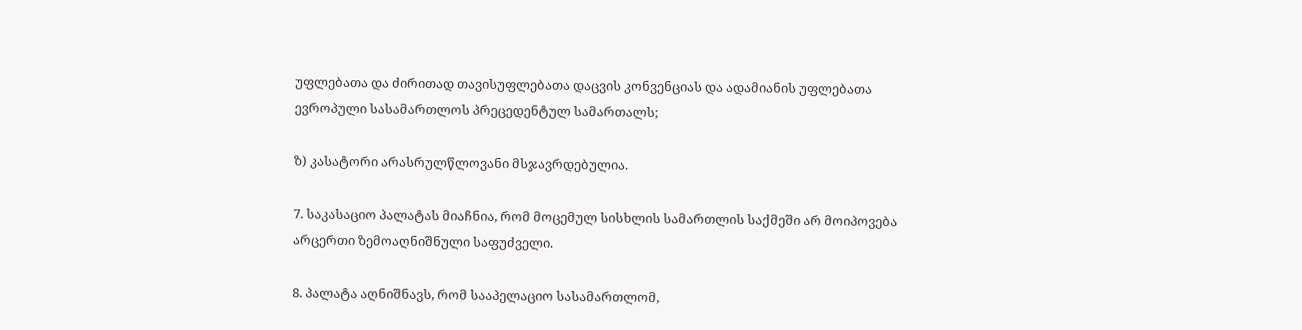უფლებათა და ძირითად თავისუფლებათა დაცვის კონვენციას და ადამიანის უფლებათა ევროპული სასამართლოს პრეცედენტულ სამართალს;

ზ) კასატორი არასრულწლოვანი მსჯავრდებულია.

7. საკასაციო პალატას მიაჩნია, რომ მოცემულ სისხლის სამართლის საქმეში არ მოიპოვება არცერთი ზემოაღნიშნული საფუძველი.

8. პალატა აღნიშნავს, რომ სააპელაციო სასამართლომ,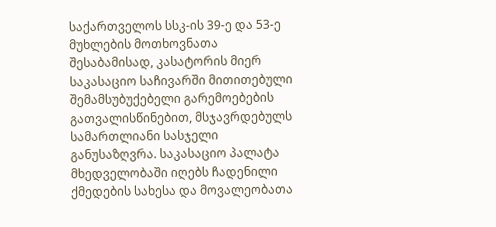საქართველოს სსკ-ის 39-ე და 53-ე მუხლების მოთხოვნათა შესაბამისად, კასატორის მიერ საკასაციო საჩივარში მითითებული შემამსუბუქებელი გარემოებების გათვალისწინებით, მსჯავრდებულს სამართლიანი სასჯელი განუსაზღვრა. საკასაციო პალატა მხედველობაში იღებს ჩადენილი ქმედების სახესა და მოვალეობათა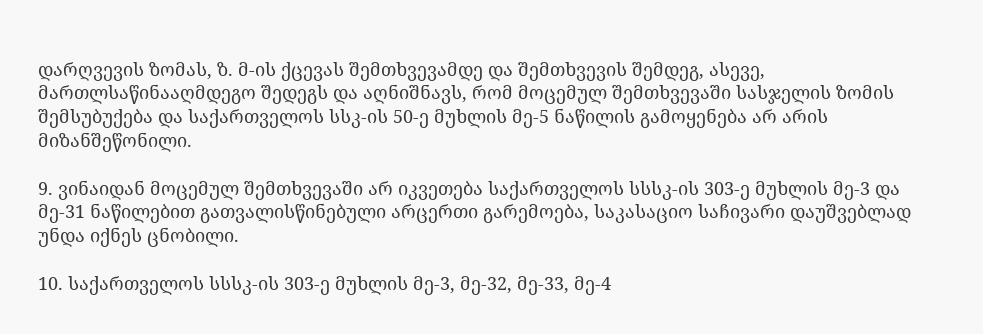დარღვევის ზომას, ზ. მ-ის ქცევას შემთხვევამდე და შემთხვევის შემდეგ, ასევე, მართლსაწინააღმდეგო შედეგს და აღნიშნავს, რომ მოცემულ შემთხვევაში სასჯელის ზომის შემსუბუქება და საქართველოს სსკ-ის 50-ე მუხლის მე-5 ნაწილის გამოყენება არ არის მიზანშეწონილი.

9. ვინაიდან მოცემულ შემთხვევაში არ იკვეთება საქართველოს სსსკ-ის 303-ე მუხლის მე-3 და მე-31 ნაწილებით გათვალისწინებული არცერთი გარემოება, საკასაციო საჩივარი დაუშვებლად უნდა იქნეს ცნობილი.

10. საქართველოს სსსკ-ის 303-ე მუხლის მე-3, მე-32, მე-33, მე-4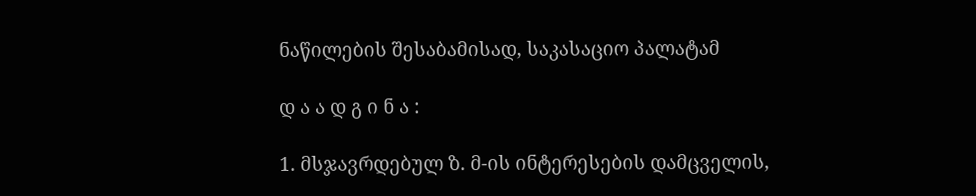ნაწილების შესაბამისად, საკასაციო პალატამ

დ ა ა დ გ ი ნ ა :

1. მსჯავრდებულ ზ. მ-ის ინტერესების დამცველის,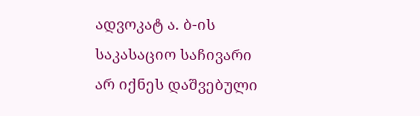ადვოკატ ა. ბ-ის საკასაციო საჩივარი არ იქნეს დაშვებული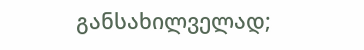განსახილველად;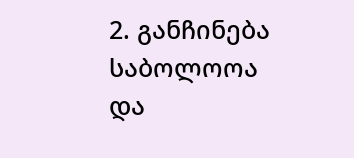2. განჩინება საბოლოოა და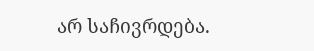არ საჩივრდება.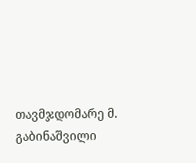თავმჯდომარე მ. გაბინაშვილი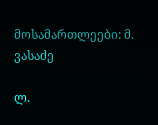მოსამართლეები: მ. ვასაძე

ლ.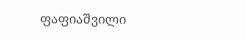ფაფიაშვილი